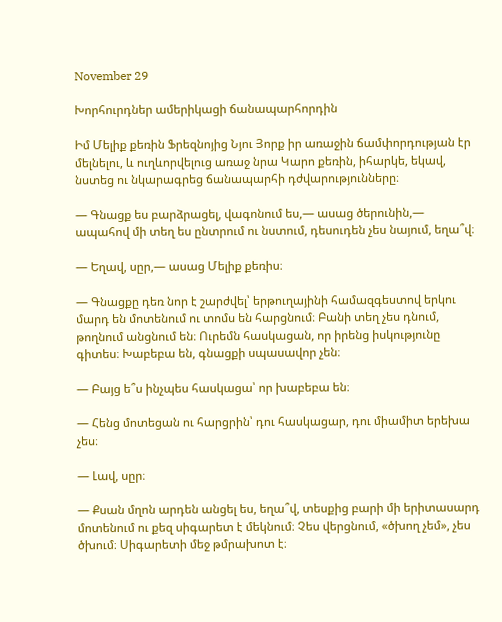November 29

Խորհուրդներ ամերիկացի ճանապարհորդին

Իմ Մելիք քեռին Ֆրեզնոյից Նյու Յորք իր առաջին ճամփորդության էր մելնելու, և ուղևորվելուց առաջ նրա Կարո քեռին, իհարկե, եկավ, նստեց ու նկարագրեց ճանապարհի դժվարությունները։

— Գնացք ես բարձրացել, վագոնում ես,— ասաց ծերունին,— ապահով մի տեղ ես ընտրում ու նստում, դեսուդեն չես նայում, եղա՞վ։

— Եղավ, սըր,— ասաց Մելիք քեռիս։

— Գնացքը դեռ նոր է շարժվել՝ երթուղայինի համազգեստով երկու մարդ են մոտենում ու տոմս են հարցնում։ Բանի տեղ չես դնում, թողնում անցնում են։ Ուրեմն հասկացան, որ իրենց իսկությունը գիտես։ Խաբեբա են, գնացքի սպասավոր չեն։

— Բայց ե՞ս ինչպես հասկացա՝ որ խաբեբա են։

— Հենց մոտեցան ու հարցրին՝ դու հասկացար, դու միամիտ երեխա չես։

— Լավ, սըր։

— Քսան մղոն արդեն անցել ես, եղա՞վ, տեսքից բարի մի երիտասարդ մոտենում ու քեզ սիգարետ է մեկնում։ Չես վերցնում, «ծխող չեմ», չես ծխում։ Սիգարետի մեջ թմրախոտ է։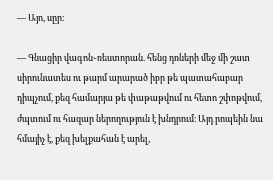— Այո, սըր։

— Գնացիր վագոն֊ռեստորան. հենց դռների մեջ մի շատ սիրունատես ու թարմ արարած իբր թե պատահաբար դիպչում, քեզ համարյա թե փաթաթվում ու հետո շփոթվում, ժպտում ու հազար ներողություն է խնդրում։ Այդ րոպեին նա հմայիչ է, քեզ խելքահան է արել,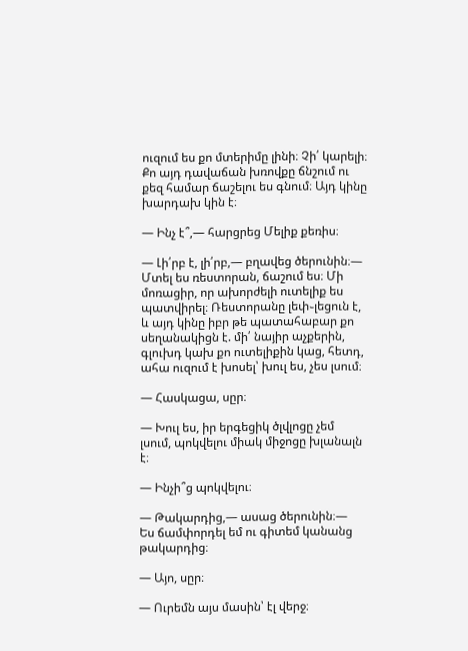ուզում ես քո մտերիմը լինի։ Չի՛ կարելի։ Քո այդ դավաճան խռովքը ճնշում ու քեզ համար ճաշելու ես գնում։ Այդ կինը խարդախ կին է։

— Ինչ է՞,— հարցրեց Մելիք քեռիս։

— Լի՛րբ է, լի՛րբ,— բղավեց ծերունին։— Մտել ես ռեստորան, ճաշում ես։ Մի մոռացիր, որ ախորժելի ուտելիք ես պատվիրել։ Ռեստորանը լեփ֊լեցուն է, և այդ կինը իբր թե պատահաբար քո սեղանակիցն է. մի՛ նայիր աչքերին, գլուխդ կախ քո ուտելիքին կաց, հետդ, ահա ուզում է խոսել՝ խուլ ես, չես լսում։

— Հասկացա, սըր։

— Խուլ ես, իր երգեցիկ ծլվլոցը չեմ լսում, պոկվելու միակ միջոցը խլանալն է։

— Ինչի՞ց պոկվելու։

— Թակարդից,— ասաց ծերունին։— Ես ճամփորդել եմ ու գիտեմ կանանց թակարդից։

— Այո, սըր։

— Ուրեմն այս մասին՝ էլ վերջ։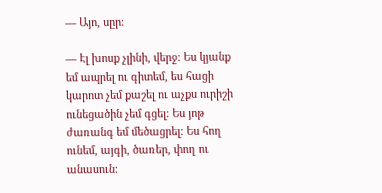— Այո, սըր։

— Էլ խոսք չլինի, վերջ։ Ես կյանք եմ ապրել ու գիտեմ, ես հացի կարոտ չեմ քաշել ու աչքս ուրիշի ունեցածին չեմ գցել։ Ես յոթ ժառանգ եմ մեծացրել։ Ես հող ունեմ, այգի, ծառեր, փող ու անասուն։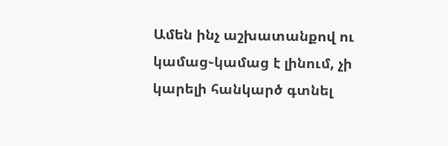Ամեն ինչ աշխատանքով ու կամաց֊կամաց է լինում, չի կարելի հանկարծ գտնել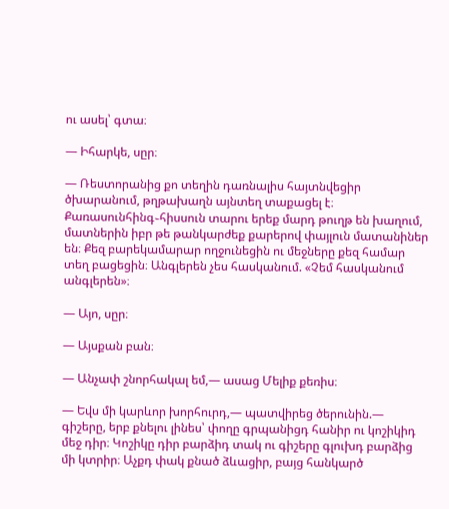ու ասել՝ գտա։

— Իհարկե, սըր։

— Ռեստորանից քո տեղին դառնալիս հայտնվեցիր ծխարանում, թղթախաղն այնտեղ տաքացել է։ Քառասունհինգ֊հիսսուն տարու երեք մարդ թուղթ են խաղում, մատներին իբր թե թանկարժեք քարերով փայլուն մատանիներ են։ Քեզ բարեկամարար ողջունեցին ու մեջները քեզ համար տեղ բացեցին։ Անգլերեն չես հասկանում. «Չեմ հասկանում անգլերեն»։

— Այո, սըր։

— Այսքան բան։

— Անչափ շնորհակալ եմ,— ասաց Մելիք քեռիս։

— Եվս մի կարևոր խորհուրդ,— պատվիրեց ծերունին.— գիշերը, երբ քնելու լինես՝ փողը գրպանիցդ հանիր ու կոշիկիդ մեջ դիր։ Կոշիկը դիր բարձիդ տակ ու գիշերը գլուխդ բարձից մի կտրիր։ Աչքդ փակ քնած ձևացիր, բայց հանկարծ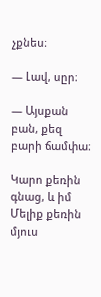չքնես։

— Լավ, սըր։

— Այսքան բան, քեզ բարի ճամփա։

Կարո քեռին գնաց, և իմ Մելիք քեռին մյուս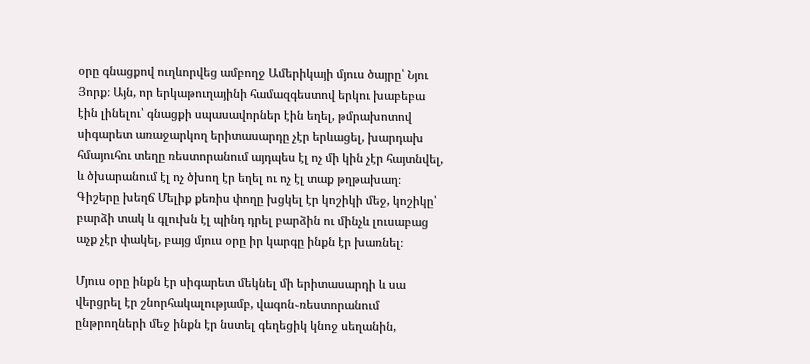օրը գնացքով ուղևորվեց ամբողջ Ամերիկայի մյուս ծայրը՝ Նյու Յորք։ Այն, որ երկաթուղայինի համազգեստով երկու խաբեբա էին լինելու՝ գնացքի սպասավորներ էին եղել, թմրախոտով սիգարետ առաջարկող երիտասարդը չէր երևացել, խարդախ հմայուհու տեղը ռեստորանում այդպես էլ ոչ մի կին չէր հայտնվել, և ծխարանում էլ ոչ ծխող էր եղել ու ոչ էլ տաք թղթախաղ։ Գիշերը խեղճ Մելիք քեռիս փողը խցկել էր կոշիկի մեջ, կոշիկը՝ բարձի տակ և գլուխն էլ պինդ դրել բարձին ու մինչև լուսաբաց աչք չէր փակել, բայց մյուս օրը իր կարգը ինքն էր խառնել։

Մյուս օրը ինքն էր սիգարետ մեկնել մի երիտասարդի և սա վերցրել էր շնորհակալությամբ, վագոն֊ռեստորանում ընթրողների մեջ ինքն էր նստել գեղեցիկ կնոջ սեղանին,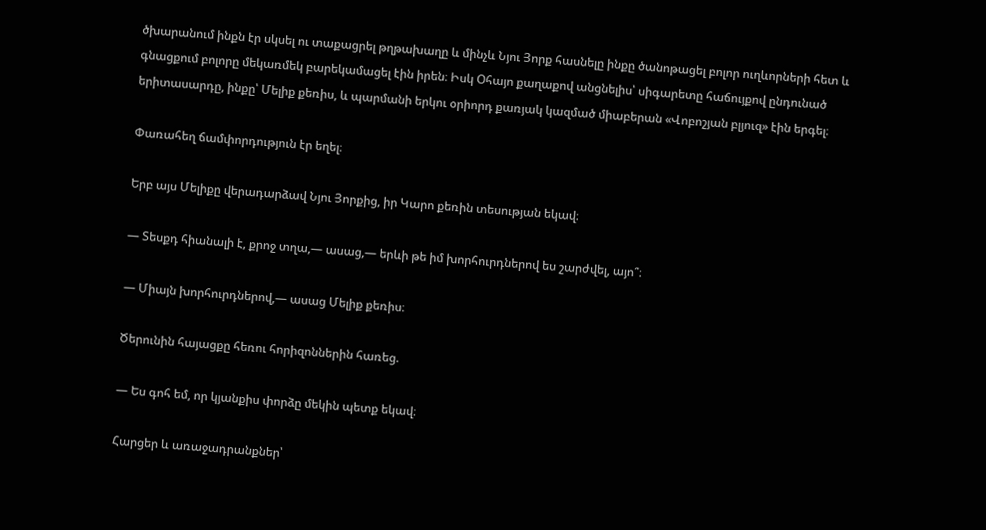ծխարանում ինքն էր սկսել ու տաքացրել թղթախաղը և մինչև Նյու Յորք հասնելը ինքը ծանոթացել բոլոր ուղևորների հետ և գնացքում բոլորը մեկառմեկ բարեկամացել էին իրեն։ Իսկ Օհայո քաղաքով անցնելիս՝ սիգարետը հաճույքով ընդունած երիտասարդը, ինքը՝ Մելիք քեռիս, և պարմանի երկու օրիորդ քառյակ կազմած միաբերան «Վոբոշյան բլյուզ» էին երգել։

Փառահեղ ճամփորդություն էր եղել։

Երբ այս Մելիքը վերադարձավ Նյու Յորքից, իր Կարո քեռին տեսության եկավ։

— Տեսքդ հիանալի է, քրոջ տղա,— ասաց,— երևի թե իմ խորհուրդներով ես շարժվել, այո՞։

— Միայն խորհուրդներով,— ասաց Մելիք քեռիս։

Ծերունին հայացքը հեռու հորիզոններին հառեց.

— Ես գոհ եմ, որ կյանքիս փորձը մեկին պետք եկավ։

Հարցեր և առաջադրանքներ՝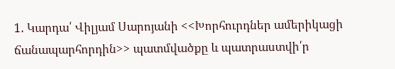1. Կարդա՛ Վիլյամ Սարոյանի <<Խորհուրդներ ամերիկացի ճանապարհորդին>> պատմվածքը և պատրաստվի՛ր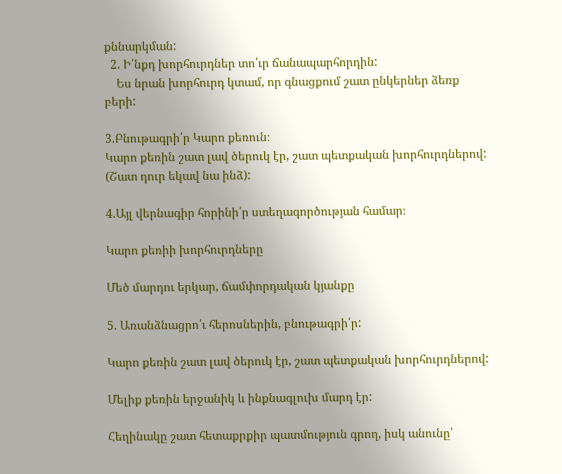քննարկման:
  2. Ի՛նքդ խորհուրդներ տո՛ւր ճանապարհորդին:
    Ես նրան խորհուրդ կտամ, որ գնացքում շատ ընկերներ ձեռք բերի:

3.Բնութագրի՛ր Կարո քեռուն։
Կարո քեռին շատ լավ ծերուկ էր, շատ պետքական խորհուրդներով:
(Շատ դուր եկավ նա ինձ):

4.Այլ վերնագիր հորինի՛ր ստեղագործության համար։

Կարո քեռիի խորհուրդները

Մեծ մարդու երկար, ճամփորդական կյանքը

5. Առանձնացրո՛ւ հերոսներին, բնութագրի՛ր:

Կարո քեռին շատ լավ ծերուկ էր, շատ պետքական խորհուրդներով:

Մելիք քեռին երջանիկ և ինքնագլուխ մարդ էր:

Հեղինակը շատ հետաքրքիր պատմություն գրող, իսկ անունը՝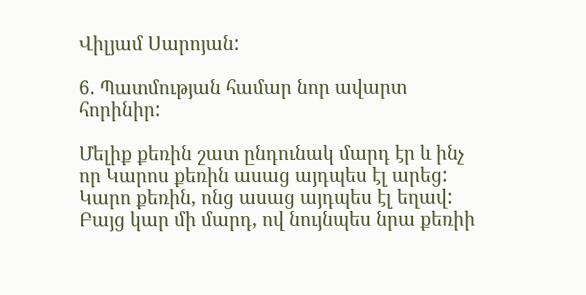Վիլյամ Սարոյան:

6. Պատմության համար նոր ավարտ հորինիր:

Մելիք քեռին շատ ընդունակ մարդ էր և ինչ որ Կարոս քեռին ասաց այդպես էլ արեց: Կարո քեռին, ոնց ասաց այդպես էլ եղավ: Բայց կար մի մարդ, ով նույնպես նրա քեռիի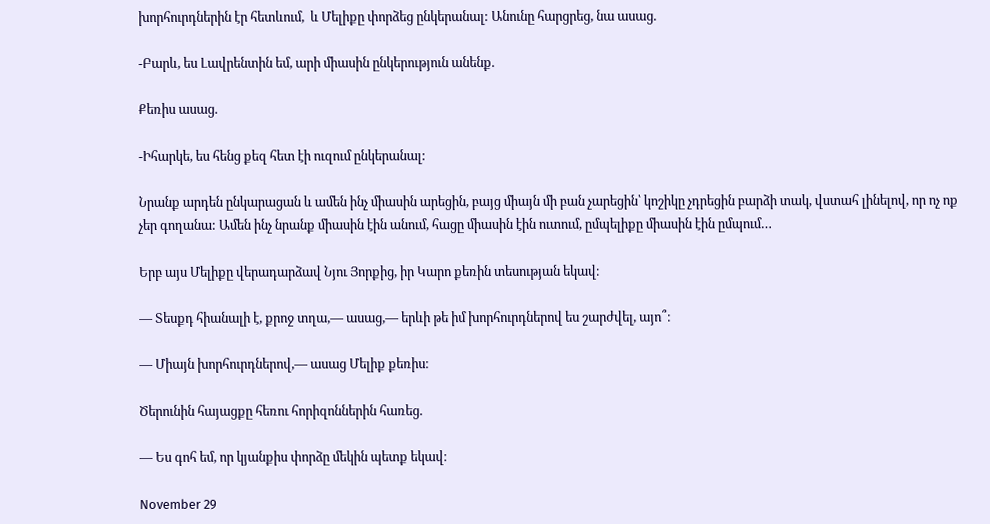խորհուրդներին էր հետևում,  և Մելիքը փորձեց ընկերանալ: Անունը հարցրեց, նա ասաց.

-Բարև, ես Լավրենտին եմ, արի միասին ընկերություն անենք.

Քեռիս ասաց.

-Իհարկե, ես հենց քեզ հետ էի ուզում ընկերանալ:

Նրանք արդեն ընկարացան և ամեն ինչ միասին արեցին, բայց միայն մի բան չարեցին՝ կոշիկը չդրեցին բարձի տակ, վստահ լինելով, որ ոչ ոք չեր գողանա: Ամեն ինչ նրանք միասին էին անում, հացը միասին էին ուտում, ըմպելիքը միասին էին ըմպում…

Երբ այս Մելիքը վերադարձավ Նյու Յորքից, իր Կարո քեռին տեսության եկավ։

— Տեսքդ հիանալի է, քրոջ տղա,— ասաց,— երևի թե իմ խորհուրդներով ես շարժվել, այո՞։

— Միայն խորհուրդներով,— ասաց Մելիք քեռիս։

Ծերունին հայացքը հեռու հորիզոններին հառեց.

— Ես գոհ եմ, որ կյանքիս փորձը մեկին պետք եկավ։

November 29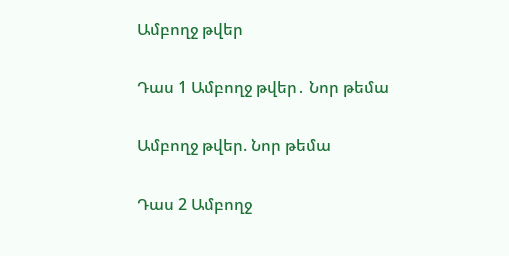Ամբողջ թվեր

Դաս 1 Ամբողջ թվեր․ Նոր թեմա

Ամբողջ թվեր. Նոր թեմա

Դաս 2 Ամբողջ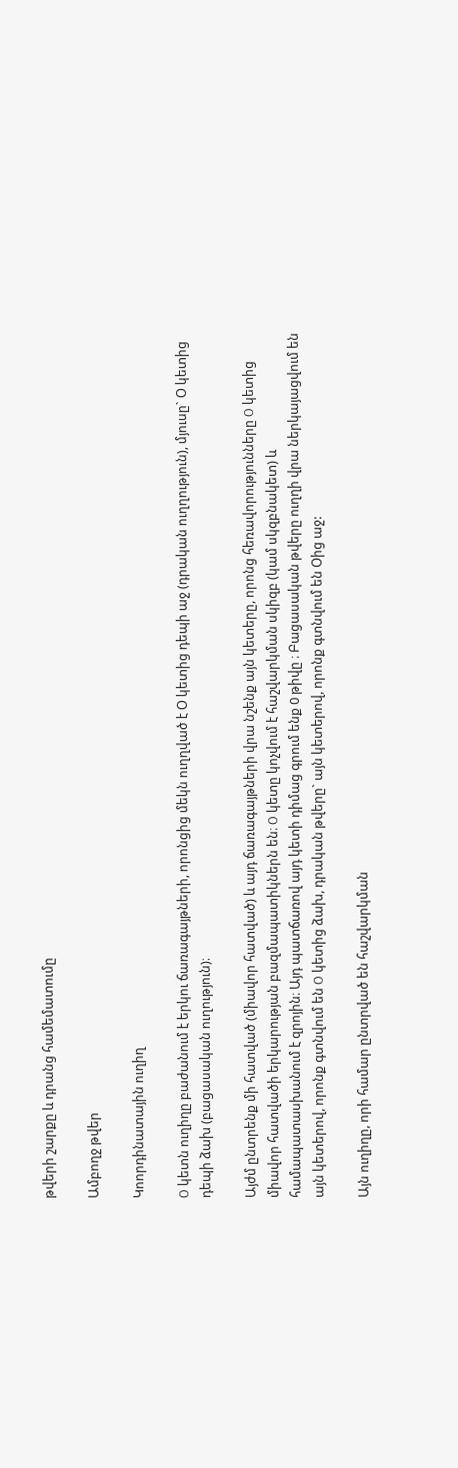թվերի շարքը և դրանց համեմատումը

Ամբողջ թվեր

Կոորդինատային ուղիղ

O կետն ուղիղը բաժանում է երկու ճառագայթների, որոնցից մեկն ուղղված է Օ կետից դեպի աջ (դրական ուղղություն), մյուսը` Օ կետից դեպի ձախ (բացասական ուղություն)։

Այժմ ընտրենք մի հատված (միավոր հատված) և այդ ճառագայթների վրա նշենք այն կետերը, որոնց հեռավորությունները O կետից միավոր հատվածի երկարության բազմապատիկներն են։ O կետը կոչվում է հաշվարկման սկիզբ (կամ սկզբնակետ) և համապատասխանում է զրոյին։ Այդ պատճառով այդ կետի դիմաց գրում ենք 0 թիվը ։ Բացասական թվերը ուղղի վրա ներկայացվում են այն կետերով, որոնք գտնվում են O կետից ձախ, դրական թվերը` այն կետերով, որոնք գտնվում են Օից աջ:

Այն ուղիղը, որի համար ընտրված են հաշվարկման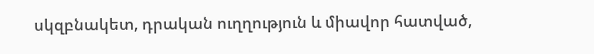սկզբնակետ, դրական ուղղություն և միավոր հատված,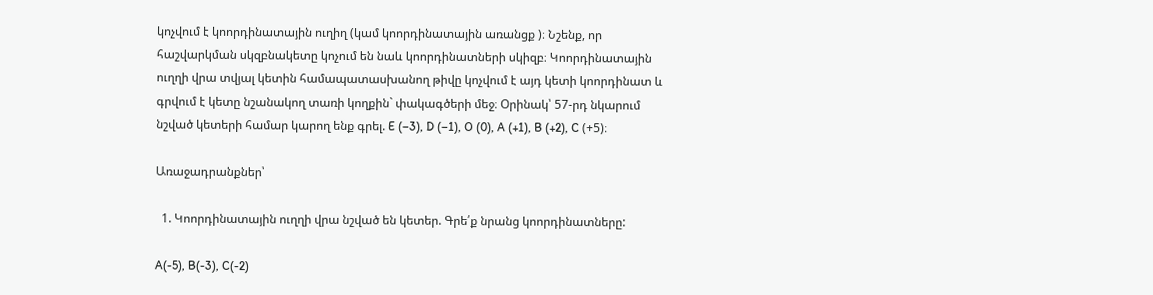կոչվում է կոորդինատային ուղիղ (կամ կոորդինատային առանցք )։ Նշենք, որ հաշվարկման սկզբնակետը կոչում են նաև կոորդինատների սկիզբ։ Կոորդինատային ուղղի վրա տվյալ կետին համապատասխանող թիվը կոչվում է այդ կետի կոորդինատ և գրվում է կետը նշանակող տառի կողքին` փակագծերի մեջ։ Օրինակ՝ 57-րդ նկարում նշված կետերի համար կարող ենք գրել. E (–3), D (–1), O (0), A (+1), B (+2), C (+5)։

Առաջադրանքներ՝

  1. Կոորդինատային ուղղի վրա նշված են կետեր. Գրե՛ք նրանց կոորդինատները:

A(-5), B(-3), C(-2)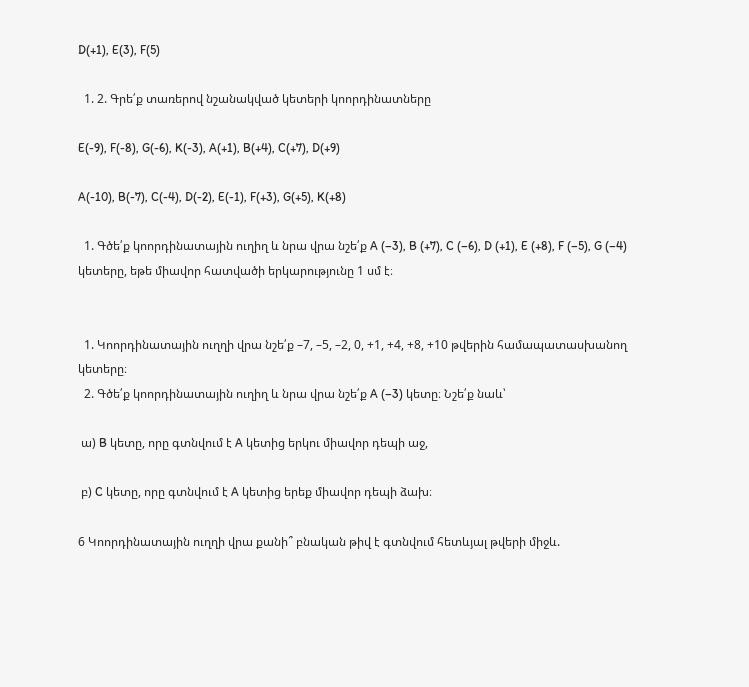D(+1), E(3), F(5)

  1. 2. Գրե՛ք տառերով նշանակված կետերի կոորդինատները

E(-9), F(-8), G(-6), K(-3), A(+1), B(+4), C(+7), D(+9)

A(-10), B(-7), C(-4), D(-2), E(-1), F(+3), G(+5), K(+8)

  1. Գծե՛ք կոորդինատային ուղիղ և նրա վրա նշե՛ք A (–3), B (+7), C (–6), D (+1), E (+8), F (–5), G (–4) կետերը, եթե միավոր հատվածի երկարությունը 1 սմ է։


  1. Կոորդինատային ուղղի վրա նշե՛ք –7, –5, –2, 0, +1, +4, +8, +10 թվերին համապատասխանող կետերը։
  2. Գծե՛ք կոորդինատային ուղիղ և նրա վրա նշե՛ք A (–3) կետը։ Նշե՛ք նաև՝

 ա) B կետը, որը գտնվում է A կետից երկու միավոր դեպի աջ,

 բ) C կետը, որը գտնվում է A կետից երեք միավոր դեպի ձախ։

6 Կոորդինատային ուղղի վրա քանի՞ բնական թիվ է գտնվում հետևյալ թվերի միջև.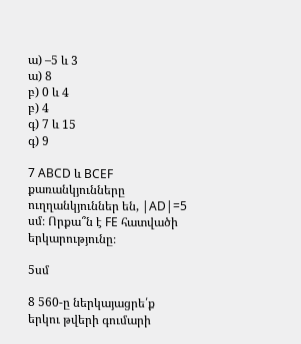ա) –5 և 3
ա) 8
բ) 0 և 4
բ) 4
գ) 7 և 15
գ) 9

7 ABCD և BCEF քառանկյունները ուղղանկյուններ են, |AD|=5 սմ։ Որքա՞ն է FE հատվածի երկարությունը։

5սմ

8 560-ը ներկայացրե՛ք երկու թվերի գումարի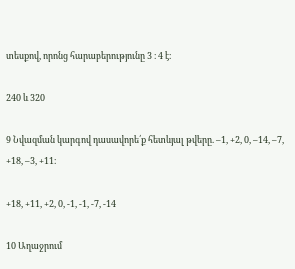տեսքով, որոնց հարաբերությունը 3 ։ 4 է։

240 և 320

9 Նվազման կարգով դասավորե՛ք հետևյալ թվերը. –1, +2, 0, –14, –7, +18, –3, +11։

+18, +11, +2, 0, -1, -1, -7, -14

10 Աղաջրում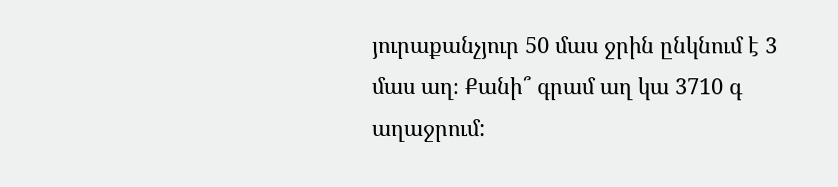յուրաքանչյուր 50 մաս ջրին ընկնում է 3 մաս աղ։ Քանի՞ գրամ աղ կա 3710 գ աղաջրում: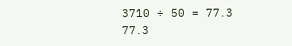3710 ÷ 50 = 77․3
77․3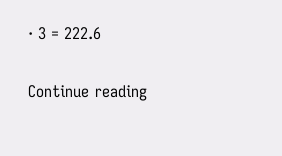· 3 = 222.6

Continue reading